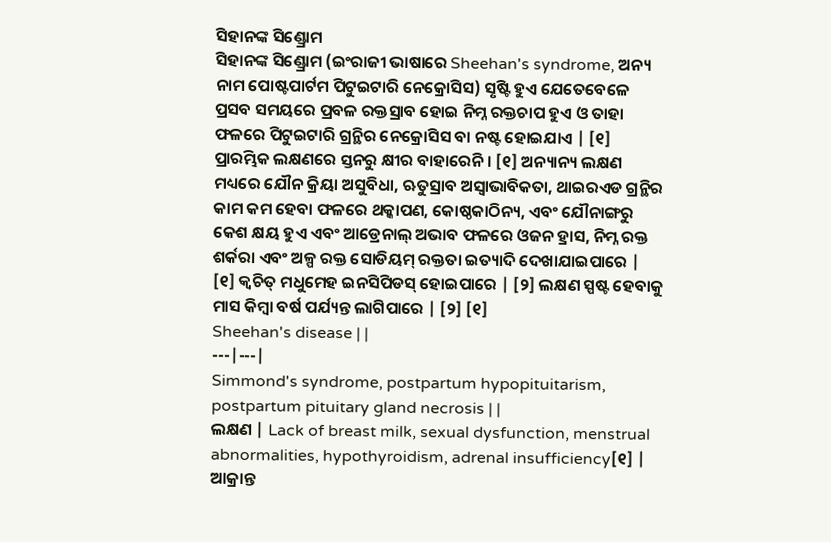ସିହାନଙ୍କ ସିଣ୍ଡ୍ରୋମ
ସିହାନଙ୍କ ସିଣ୍ଡ୍ରୋମ (ଇଂରାଜୀ ଭାଷାରେ Sheehan's syndrome, ଅନ୍ୟ ନାମ ପୋଷ୍ଟପାର୍ଟମ ପିଟୁଇଟାରି ନେକ୍ରୋସିସ) ସୃଷ୍ଟି ହୁଏ ଯେତେବେଳେ ପ୍ରସବ ସମୟରେ ପ୍ରବଳ ରକ୍ତସ୍ରାବ ହୋଇ ନିମ୍ନ ରକ୍ତଚାପ ହୁଏ ଓ ତାହା ଫଳରେ ପିଟୁଇଟାରି ଗ୍ରନ୍ଥିର ନେକ୍ରୋସିସ ବା ନଷ୍ଟ ହୋଇଯାଏ | [୧] ପ୍ରାରମ୍ଭିକ ଲକ୍ଷଣରେ ସ୍ତନରୁ କ୍ଷୀର ବାହାରେନି । [୧] ଅନ୍ୟାନ୍ୟ ଲକ୍ଷଣ ମଧ୍ୟରେ ଯୌନ କ୍ରିୟା ଅସୁବିଧା, ଋତୁସ୍ରାବ ଅସ୍ୱାଭାବିକତା, ଥାଇରଏଡ ଗ୍ରନ୍ଥିର କାମ କମ ହେବା ଫଳରେ ଥକ୍କାପଣ, କୋଷ୍ଠକାଠିନ୍ୟ, ଏବଂ ଯୌନାଙ୍ଗରୁ କେଶ କ୍ଷୟ ହୁଏ ଏବଂ ଆଡ୍ରେନାଲ୍ ଅଭାବ ଫଳରେ ଓଜନ ହ୍ରାସ, ନିମ୍ନ ରକ୍ତ ଶର୍କରା ଏବଂ ଅଳ୍ପ ରକ୍ତ ସୋଡିୟମ୍ ରକ୍ତତା ଇତ୍ୟାଦି ଦେଖାଯାଇପାରେ | [୧] କ୍ୱଚିତ୍ ମଧୁମେହ ଇନସିପିଡସ୍ ହୋଇପାରେ | [୨] ଲକ୍ଷଣ ସ୍ପଷ୍ଟ ହେବାକୁ ମାସ କିମ୍ବା ବର୍ଷ ପର୍ଯ୍ୟନ୍ତ ଲାଗିପାରେ | [୨] [୧]
Sheehan's disease | |
---|---|
Simmond's syndrome, postpartum hypopituitarism, postpartum pituitary gland necrosis | |
ଲକ୍ଷଣ | Lack of breast milk, sexual dysfunction, menstrual abnormalities, hypothyroidism, adrenal insufficiency[୧] |
ଆକ୍ରାନ୍ତ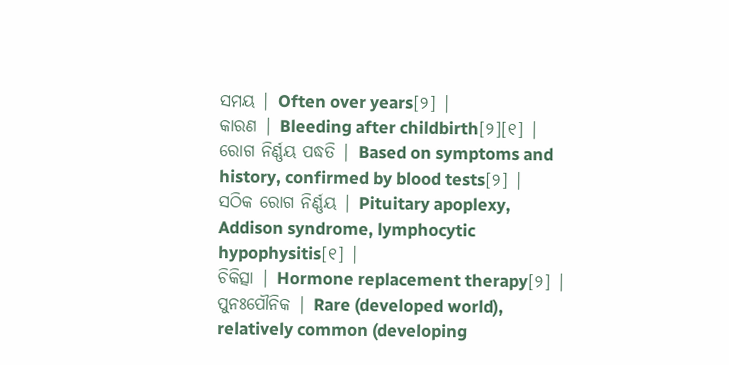ସମୟ | Often over years[୨] |
କାରଣ | Bleeding after childbirth[୨][୧] |
ରୋଗ ନିର୍ଣ୍ଣୟ ପଦ୍ଧତି | Based on symptoms and history, confirmed by blood tests[୨] |
ସଠିକ ରୋଗ ନିର୍ଣ୍ଣୟ | Pituitary apoplexy, Addison syndrome, lymphocytic hypophysitis[୧] |
ଚିକିତ୍ସା | Hormone replacement therapy[୨] |
ପୁନଃପୌନିକ | Rare (developed world), relatively common (developing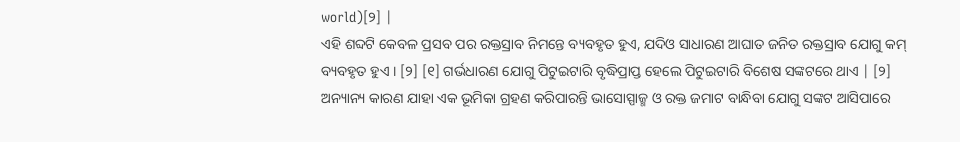world)[୨] |
ଏହି ଶବ୍ଦଟି କେବଳ ପ୍ରସବ ପର ରକ୍ତସ୍ରାବ ନିମନ୍ତେ ବ୍ୟବହୃତ ହୁଏ, ଯଦିଓ ସାଧାରଣ ଆଘାତ ଜନିତ ରକ୍ତସ୍ରାବ ଯୋଗୁ କମ୍ ବ୍ୟବହୃତ ହୁଏ । [୨] [୧] ଗର୍ଭଧାରଣ ଯୋଗୁ ପିଟୁଇଟାରି ବୃଦ୍ଧିପ୍ରାପ୍ତ ହେଲେ ପିଟୁଇଟାରି ବିଶେଷ ସଙ୍କଟରେ ଥାଏ | [୨] ଅନ୍ୟାନ୍ୟ କାରଣ ଯାହା ଏକ ଭୂମିକା ଗ୍ରହଣ କରିପାରନ୍ତି ଭାସୋସ୍ପାଜ୍ମ ଓ ରକ୍ତ ଜମାଟ ବାନ୍ଧିବା ଯୋଗୁ ସଙ୍କଟ ଆସିପାରେ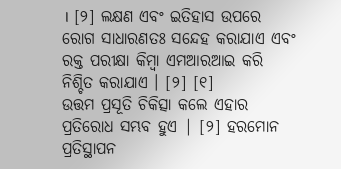। [୨] ଲକ୍ଷଣ ଏବଂ ଇତିହାସ ଉପରେ ରୋଗ ସାଧାରଣତଃ ସନ୍ଦେହ କରାଯାଏ ଏବଂ ରକ୍ତ ପରୀକ୍ଷା କିମ୍ବା ଏମଆରଆଇ କରି ନିଶ୍ଚିତ କରାଯାଏ । [୨] [୧]
ଉତ୍ତମ ପ୍ରସୂତି ଚିକିତ୍ସା କଲେ ଏହାର ପ୍ରତିରୋଧ ସମ୍ଭବ ହୁଏ | [୨] ହରମୋନ ପ୍ରତିସ୍ଥାପନ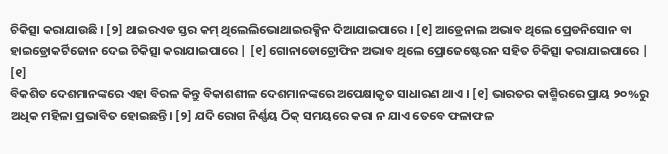ଚିକିତ୍ସା କରାଯାଉଛି । [୨] ଥାଇରଏଡ ସ୍ତର କମ୍ ଥିଲେଲିଭୋଥାଇରକ୍ସିନ ଦିଆଯାଇପାରେ । [୧] ଆଡ୍ରେନାଲ ଅଭାବ ଥିଲେ ପ୍ରେଡନିସୋନ ବା ହାଇଡ୍ରୋକର୍ଟିଜୋନ ଦେଇ ଚିକିତ୍ସା କରାଯାଇପାରେ | [୧] ଗୋନାଡୋଟ୍ରୋଫିନ ଅଭାବ ଥିଲେ ପ୍ରୋଜେଷ୍ଟେରନ ସହିତ ଚିକିତ୍ସା କରାଯାଇପାରେ | [୧]
ବିକଶିତ ଦେଶମାନଙ୍କରେ ଏହା ବିରଳ କିନ୍ତୁ ବିକାଶଶୀଳ ଦେଶମାନଙ୍କରେ ଅପେକ୍ଷାକୃତ ସାଧାରଣ ଥାଏ । [୧] ଭାରତର କାଶ୍ମିରରେ ପ୍ରାୟ ୨୦%ରୁ ଅଧିକ ମହିଳା ପ୍ରଭାବିତ ହୋଇଛନ୍ତି। [୨] ଯଦି ରୋଗ ନିର୍ଣ୍ଣୟ ଠିକ୍ ସମୟରେ କରା ନ ଯାଏ ତେବେ ଫଳାଫଳ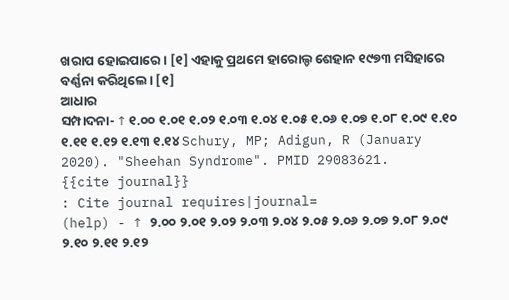ଖରାପ ହୋଇପାରେ। [୧] ଏହାକୁ ପ୍ରଥମେ ହାରୋଲ୍ଡ ଶେହାନ ୧୯୭୩ ମସିହାରେ ବର୍ଣ୍ଣନା କରିଥିଲେ। [୧]
ଆଧାର
ସମ୍ପାଦନା- ↑ ୧.୦୦ ୧.୦୧ ୧.୦୨ ୧.୦୩ ୧.୦୪ ୧.୦୫ ୧.୦୬ ୧.୦୭ ୧.୦୮ ୧.୦୯ ୧.୧୦ ୧.୧୧ ୧.୧୨ ୧.୧୩ ୧.୧୪ Schury, MP; Adigun, R (January 2020). "Sheehan Syndrome". PMID 29083621.
{{cite journal}}
: Cite journal requires|journal=
(help) - ↑ ୨.୦୦ ୨.୦୧ ୨.୦୨ ୨.୦୩ ୨.୦୪ ୨.୦୫ ୨.୦୬ ୨.୦୭ ୨.୦୮ ୨.୦୯ ୨.୧୦ ୨.୧୧ ୨.୧୨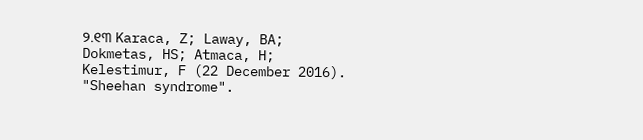୨.୧୩ Karaca, Z; Laway, BA; Dokmetas, HS; Atmaca, H; Kelestimur, F (22 December 2016). "Sheehan syndrome".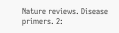Nature reviews. Disease primers. 2: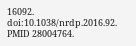16092. doi:10.1038/nrdp.2016.92. PMID 28004764.